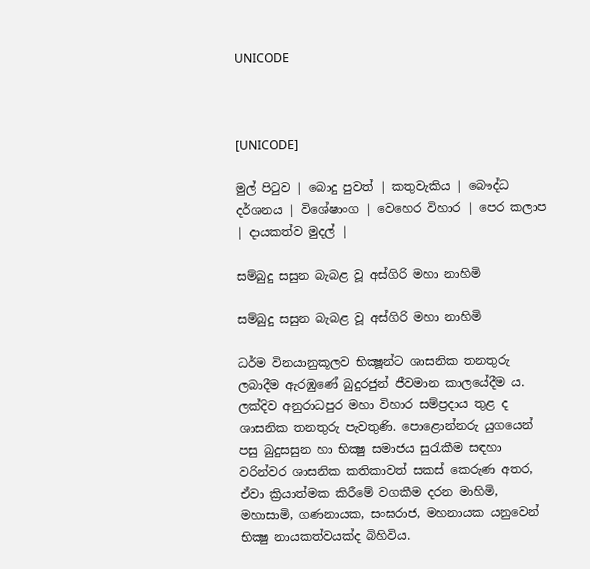UNICODE



[UNICODE]

මුල් පිටුව | බොදු පුවත් | කතුවැකිය | බෞද්ධ දර්ශනය | විශේෂාංග | වෙහෙර විහාර | පෙර කලාප | දායකත්ව මුදල් |

සම්බුදු සසුන බැබළ වූ අස්ගිරි මහා නාහිමි

සම්බුදු සසුන බැබළ වූ අස්ගිරි මහා නාහිමි

ධර්ම විනයානුකූලව භික්‍ෂූන්ට ශාසනික තනතුරු ලබාදීම ඇරඹුණේ බුදුරජුන් ජීවමාන කාලයේදීම ය. ලක්දිව අනුරාධපුර මහා විහාර සම්ප්‍රදාය තුළ ද ශාසනික තනතුරු පැවතුණි. පොළොන්නරු යුගයෙන් පසු බුදුසසුන හා භික්‍ෂු සමාජය සුරැකීම සඳහා වරින්වර ශාසනික කතිකාවත් සකස් කෙරුණ අතර, ඒවා ක්‍රියාත්මක කිරීමේ වගකීම දරන මාහිමි, මහාසාමි, ගණනායක, සංඝරාජ, මහනායක යනුවෙන් භික්‍ෂු නායකත්වයක්ද බිහිවිය.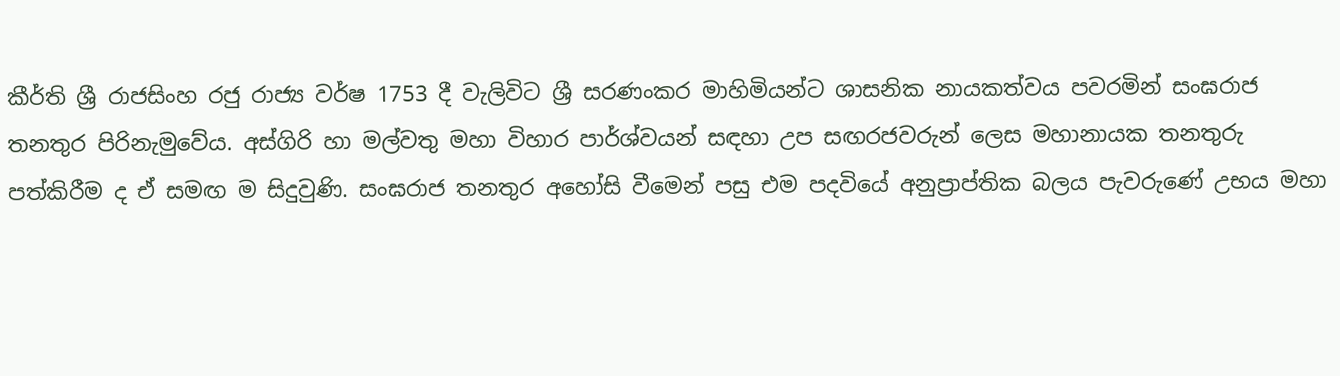කීර්ති ශ්‍රී රාජසිංහ රජු රාජ්‍ය වර්ෂ 1753 දී වැලිවිට ශ්‍රී සරණංකර මාහිමියන්ට ශාසනික නායකත්වය පවරමින් සංඝරාජ තනතුර පිරිනැමුවේය. අස්ගිරි හා මල්වතු මහා විහාර පාර්ශ්වයන් සඳහා උප සඟරජවරුන් ලෙස මහානායක තනතුරු පත්කිරීම ද ඒ සමඟ ම සිදුවුණි. සංඝරාජ තනතුර අහෝසි වීමෙන් පසු එම පදවියේ අනුප්‍රාප්තික බලය පැවරුණේ උභය මහා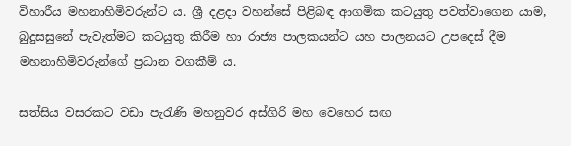විහාරීය මහනාහිමිවරුන්ට ය. ශ්‍රී දළදා වහන්සේ පිළිබඳ ආගමික කටයුතු පවත්වාගෙන යාම, බුදුසසුනේ පැවැත්මට කටයුතු කිරීම හා රාජ්‍ය පාලකයන්ට යහ පාලනයට උපදෙස් දීම මහනාහිමිවරුන්ගේ ප්‍රධාන වගකීම් ය.

සත්සිය වසරකට වඩා පැරැණි මහනුවර අස්ගිරි මහ වෙහෙර සඟ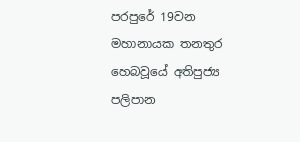පරපුරේ 19වන මහානායක තනතුර හෙබවූයේ අතිපුජ්‍ය පලිපාන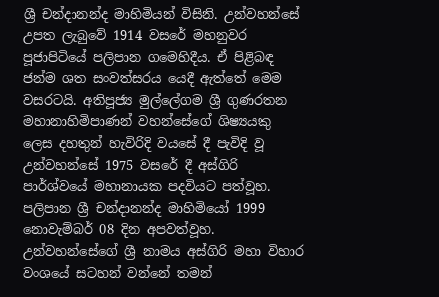ශ්‍රී චන්දානන්ද මාහිමියන් විසිනි. උන්වහන්සේ උපත ලැබුවේ 1914 වසරේ මහනුවර පූජාපිටියේ පලිපාන ගමෙහිදීය. ඒ පිළිබඳ ජන්ම ශත සංවත්සරය යෙදී ඇත්තේ මෙම වසරටයි. අතිපූජ්‍ය මුල්ලේගම ශ්‍රී ගුණරතන මහානාහිමිපාණන් වහන්සේගේ ශිෂ්‍යයකු ලෙස දහතුන් හැවිරිදි වයසේ දී පැවිදි වූ උන්වහන්සේ 1975 වසරේ දී අස්ගිරි පාර්ශ්වයේ මහානායක පදවියට පත්වූහ. පලිපාන ශ්‍රී චන්දානන්ද මාහිමියෝ 1999 නොවැම්බර් 08 දින අපවත්වූහ. උන්වහන්සේගේ ශ්‍රී නාමය අස්ගිරි මහා විහාර වංශයේ සටහන් වන්නේ තමන්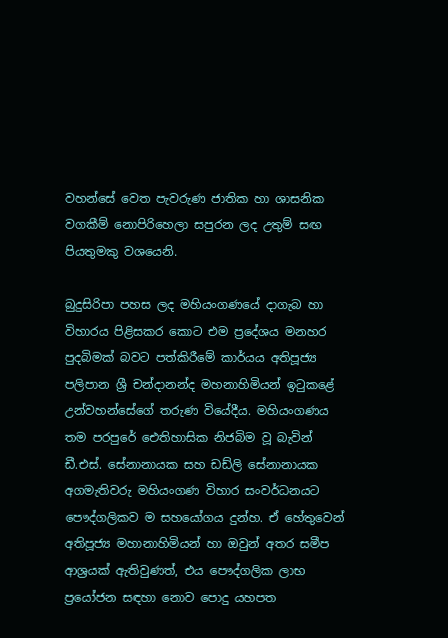වහන්සේ වෙත පැවරුණ ජාතික හා ශාසනික වගකීම් නොපිරිහෙලා සපුරන ලද උතුම් සඟ පියතුමකු වශයෙනි.

බුදුසිරිපා පහස ලද මහියංගණයේ දාගැබ හා විහාරය පිළිසකර කොට එම ප්‍රදේශය මනහර පුදබිමක් බවට පත්කිරීමේ කාර්යය අතිපූජ්‍ය පලිපාන ශ්‍රී චන්දානන්ද මහනාහිමියන් ඉටුකළේ උන්වහන්සේගේ තරුණ වියේදීය. මහියංගණය තම පරපුරේ ඓතිහාසික නිජබිම වූ බැවින් ඩී.එස්. සේනානායක සහ ඩඩ්ලි සේනානායක අගමැතිවරු මහියංගණ විහාර සංවර්ධනයට පෞද්ගලිකව ම සහයෝගය දුන්හ. ඒ හේතුවෙන් අතිපූජ්‍ය මහානාහිමියන් හා ඔවුන් අතර සමීප ආශ්‍රයක් ඇතිවුණත්, එය පෞද්ගලික ලාභ ප්‍රයෝජන සඳහා නොව පොදු යහපත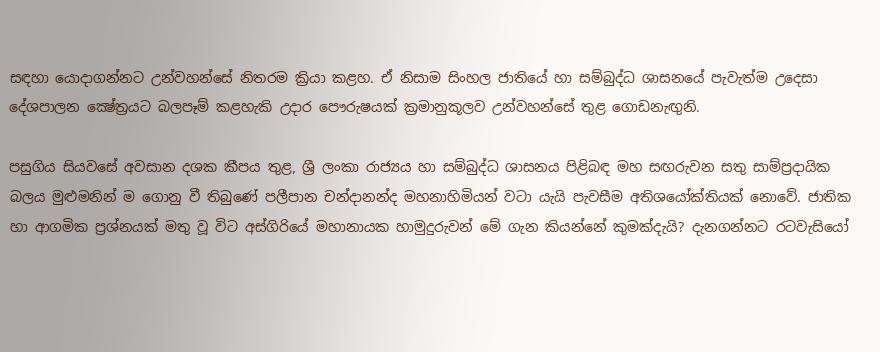සඳහා යොදාගන්නට උන්වහන්සේ නිතරම ක්‍රියා කළහ. ඒ නිසාම සිංහල ජාතියේ හා සම්බුද්ධ ශාසනයේ පැවැත්ම උදෙසා දේශපාලන ක්‍ෂේත්‍රයට බලපෑම් කළහැකි උදාර පෞරුෂයක් ක්‍රමානුකූලව උන්වහන්සේ තුළ ගොඩනැඟුනි.

පසුගිය සියවසේ අවසාන දශක කීපය තුළ, ශ්‍රී ලංකා රාජ්‍යය හා සම්බුද්ධ ශාසනය පිළිබඳ මහ සඟරුවන සතු සාම්ප්‍රදායික බලය මුළුමනින් ම ගොනු වී තිබුණේ පලීපාන චන්දානන්ද මහනාහිමියන් වටා යැයි පැවසීම අතිශයෝක්තියක් නොවේ. ජාතික හා ආගමික ප්‍රශ්නයක් මතු වූ විට අස්ගිරියේ මහානායක හාමුදුරුවන් මේ ගැන කියන්නේ කුමක්දැයි? දැනගන්නට රටවැසියෝ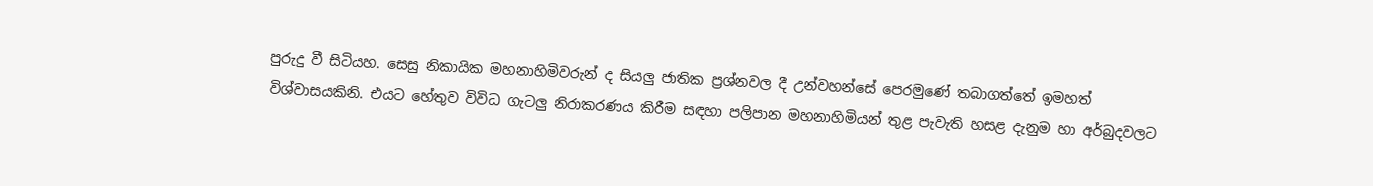පුරුදු වී සිටියහ. සෙසු නිකායික මහනාහිමිවරුන් ද සියලු ජාතික ප්‍රශ්නවල දී උන්වහන්සේ පෙරමුණේ තබාගත්තේ ඉමහත් විශ්වාසයකිනි. එයට හේතුව විවිධ ගැටලු නිරාකරණය කිරීම සඳහා පලිපාන මහනාහිමියන් තුළ පැවැති හසළ දැනුම හා අර්බුදවලට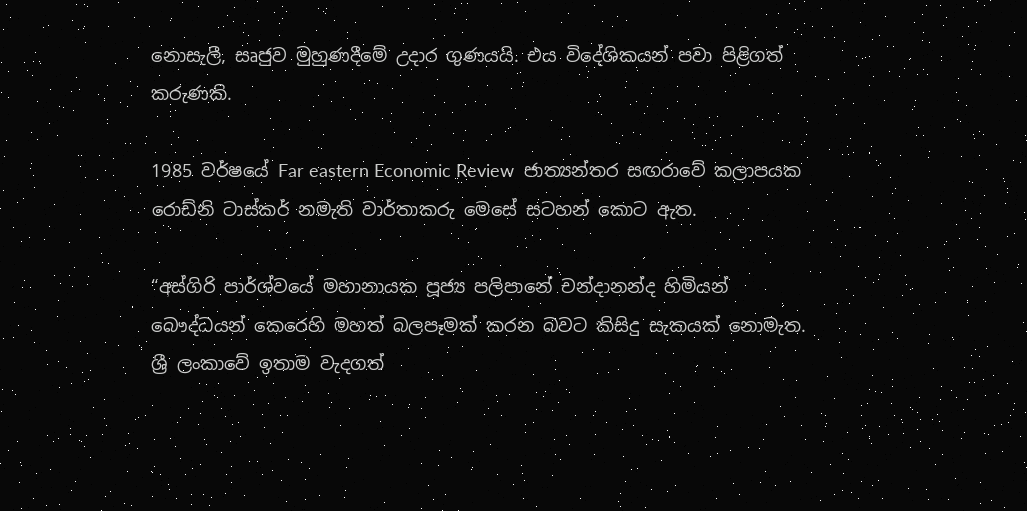නොසැලී, සෘජුව මුහුණදීමේ උදාර ගුණයයි. එය විදේශිකයන් පවා පිළිගත් කරුණකි.

1985 වර්ෂයේ Far eastern Economic Review  ජාත්‍යන්තර සඟරාවේ කලාපයක රොඩ්නි ටාස්කර් නමැති වාර්තාකරු මෙසේ සටහන් කොට ඇත.

“අස්ගිරි පාර්ශ්වයේ මහානායක පූජ්‍ය පලිපානේ චන්දානන්ද හිමියන් බෞද්ධයන් කෙරෙහි මහත් බලපෑමක් කරන බවට කිසිදු සැකයක් නොමැත. ශ්‍රී ලංකාවේ ඉතාම වැදගත්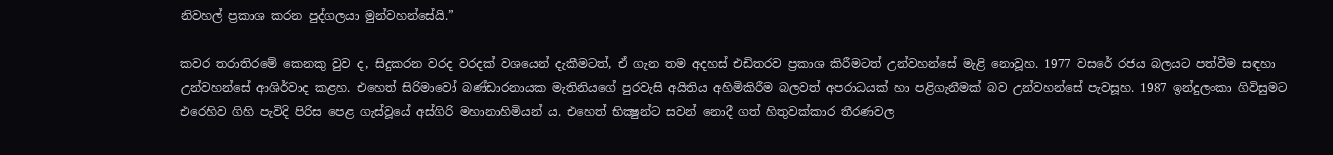නිවහල් ප්‍රකාශ කරන පුද්ගලයා මුන්වහන්සේයි.”

කවර තරාතිරමේ කෙනකු වුව ද, සිදුකරන වරද වරදක් වශයෙන් දැකීමටත්, ඒ ගැන තම අදහස් එඩිතරව ප්‍රකාශ කිරීමටත් උන්වහන්සේ මැළි නොවූහ. 1977 වසරේ රජය බලයට පත්වීම සඳහා උන්වහන්සේ ආශිර්වාද කළහ. එහෙත් සිරිමාවෝ බණ්ඩාරනායක මැතිනියගේ පුරවැසි අයිතිය අහිමිකිරීම බලවත් අපරාධයක් හා පළිගැනීමක් බව උන්වහන්සේ පැවසූහ. 1987 ඉන්දුලංකා ගිවිසුමට එරෙහිව ගිහි පැවිදි පිරිස පෙළ ගැස්වූයේ අස්ගිරි මහානාහිමියන් ය. එහෙත් භික්‍ෂුන්ට සවන් නොදී ගත් හිතුවක්කාර තීරණවල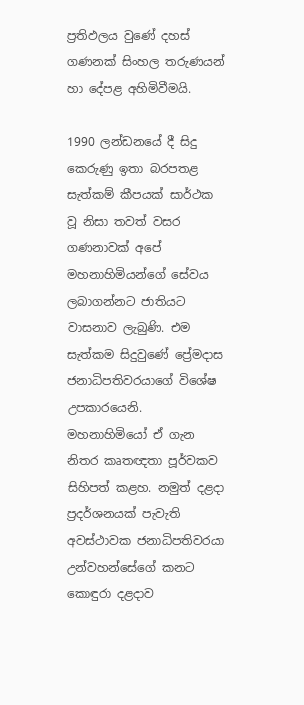ප්‍රතිඵලය වුණේ දහස් ගණනක් සිංහල තරුණයන් හා දේපළ අහිමිවීමයි.

1990 ලන්ඩනයේ දී සිදු කෙරුණු ඉතා බරපතළ සැත්කම් කීපයක් සාර්ථක වූ නිසා තවත් වසර ගණනාවක් අපේ මහනාහිමියන්ගේ සේවය ලබාගන්නට ජාතියට වාසනාව ලැබුණි. එම සැත්කම සිදුවුණේ ප්‍රේමදාස ජනාධිපතිවරයාගේ විශේෂ උපකාරයෙනි. මහනාහිමියෝ ඒ ගැන නිතර කෘතඥතා පූර්වකව සිහිපත් කළහ. නමුත් දළදා ප්‍රදර්ශනයක් පැවැති අවස්ථාවක ජනාධිපතිවරයා උන්වහන්සේගේ කනට කොඳුරා දළදාව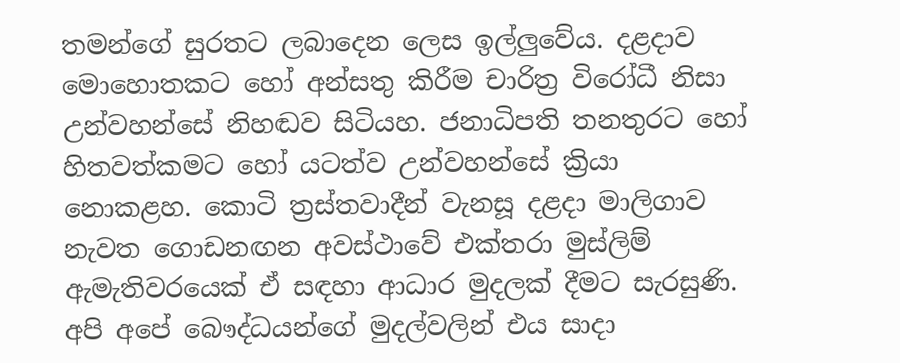තමන්ගේ සුරතට ලබාදෙන ලෙස ඉල්ලුවේය. දළදාව මොහොතකට හෝ අන්සතු කිරීම චාරිත්‍ර විරෝධී නිසා උන්වහන්සේ නිහඬව සිටියහ. ජනාධිපති තනතුරට හෝ හිතවත්කමට හෝ යටත්ව උන්වහන්සේ ක්‍රියා නොකළහ. කොටි ත්‍රස්තවාදීන් වැනසූ දළදා මාලිගාව නැවත ගොඩනඟන අවස්ථාවේ එක්තරා මුස්ලිම් ඇමැතිවරයෙක් ඒ සඳහා ආධාර මුදලක් දීමට සැරසුණි. අපි අපේ බෞද්ධයන්ගේ මුදල්වලින් එය සාදා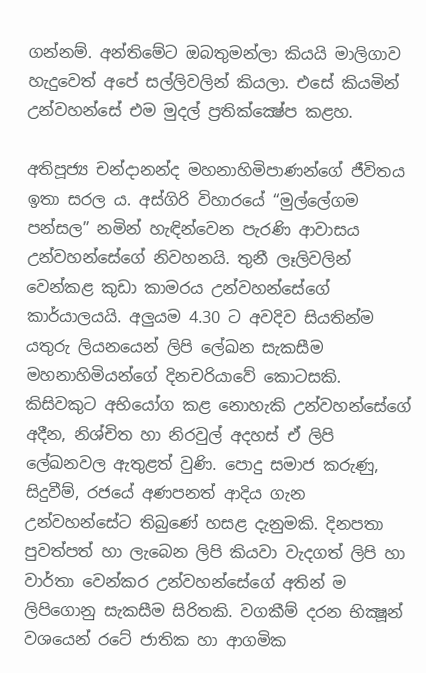ගන්නම්. අන්තිමේට ඔබතුමන්ලා කියයි මාලිගාව හැදුවෙත් අපේ සල්ලිවලින් කියලා. එසේ කියමින් උන්වහන්සේ එම මුදල් ප්‍රතික්ක්‍ෂේප කළහ.

අතිපූජ්‍ය චන්දානන්ද මහනාහිමිපාණන්ගේ ජීවිතය ඉතා සරල ය. අස්ගිරි විහාරයේ “මුල්ලේගම පන්සල” නමින් හැඳින්වෙන පැරණි ආවාසය උන්වහන්සේගේ නිවහනයි. තුනී ලෑලිවලින් වෙන්කළ කුඩා කාමරය උන්වහන්සේගේ කාර්යාලයයි. අලුයම 4.30 ට අවදිව සියතින්ම යතුරු ලියනයෙන් ලිපි ලේඛන සැකසීම මහනාහිමියන්ගේ දිනචරියාවේ කොටසකි. කිසිවකුට අභියෝග කළ නොහැකි උන්වහන්සේගේ අදීන, නිශ්චිත හා නිරවුල් අදහස් ඒ ලිපි ලේඛනවල ඇතුළත් වුණි. පොදු සමාජ කරුණු, සිදුවීම්, රජයේ අණපනත් ආදිය ගැන උන්වහන්සේට තිබුණේ හසළ දැනුමකි. දිනපතා පුවත්පත් හා ලැබෙන ලිපි කියවා වැදගත් ලිපි හා වාර්තා වෙන්කර උන්වහන්සේගේ අතින් ම ලිපිගොනු සැකසීම සිරිතකි. වගකීම් දරන භික්‍ෂූන් වශයෙන් රටේ ජාතික හා ආගමික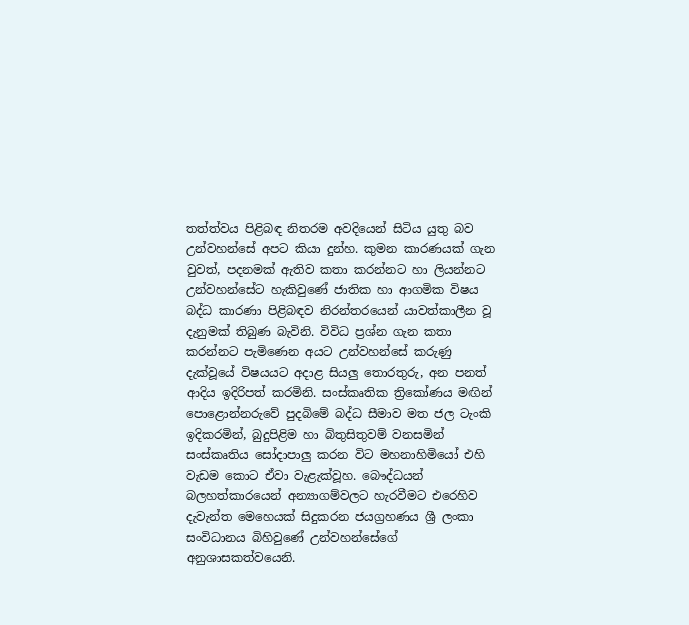තත්ත්වය පිළිබඳ නිතරම අවදියෙන් සිටිය යුතු බව උන්වහන්සේ අපට කියා දුන්හ. කුමන කාරණයක් ගැන වුවත්, පදනමක් ඇතිව කතා කරන්නට හා ලියන්නට උන්වහන්සේට හැකිවුණේ ජාතික හා ආගමික විෂය බද්ධ කාරණා පිළිබඳව නිරන්තරයෙන් යාවත්කාලීන වූ දැනුමක් තිබුණ බැවිනි. විවිධ ප්‍රශ්න ගැන කතා කරන්නට පැමිණෙන අයට උන්වහන්සේ කරුණු දැක්වූයේ විෂයයට අදාළ සියලු තොරතුරු, අන පනත් ආදිය ඉදිරිපත් කරමිනි. සංස්කෘතික ත්‍රිකෝණය මඟින් පොළොන්නරුවේ පුදබිමේ බද්ධ සීමාව මත ජල ටැංකි ඉදිකරමින්, බුදුපිළිම හා බිතුසිතුවම් වනසමින් සංස්කෘතිය සෝදාපාලු කරන විට මහනාහිමියෝ එහි වැඩම කොට ඒවා වැළැක්වූහ. බෞද්ධයන් බලහත්කාරයෙන් අන්‍යාගම්වලට හැරවීමට එරෙහිව දැවැන්ත මෙහෙයක් සිදුකරන ජයග්‍රහණය ශ්‍රී ලංකා සංවිධානය බිහිවුණේ උන්වහන්සේගේ අනුශාසකත්වයෙනි.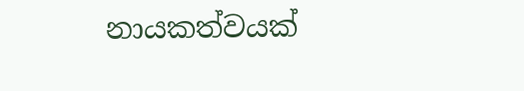නායකත්වයක්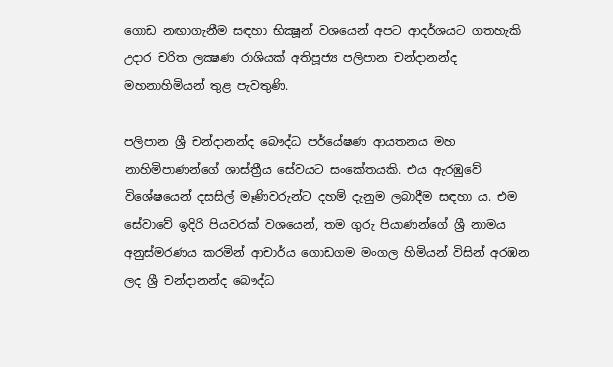ගොඩ නඟාගැනීම සඳහා භික්‍ෂූන් වශයෙන් අපට ආදර්ශයට ගතහැකි උදාර චරිත ලක්‍ෂණ රාශියක් අතිපූජ්‍ය පලිපාන චන්දානන්ද මහනාහිමියන් තුළ පැවතුණි.

පලිපාන ශ්‍රී චන්දානන්ද බෞද්ධ පර්යේෂණ ආයතනය මහ නාහිමිපාණන්ගේ ශාස්ත්‍රීය සේවයට සංකේතයකි. එය ඇරඹුවේ විශේෂයෙන් දසසිල් මෑණිවරුන්ට දහම් දැනුම ලබාදීම සඳහා ය. එම සේවාවේ ඉදිරි පියවරක් වශයෙන්, තම ගුරු පියාණන්ගේ ශ්‍රී නාමය අනුස්මරණය කරමින් ආචාර්ය ගොඩගම මංගල හිමියන් විසින් අරඹන ලද ශ්‍රී චන්දානන්ද බෞද්ධ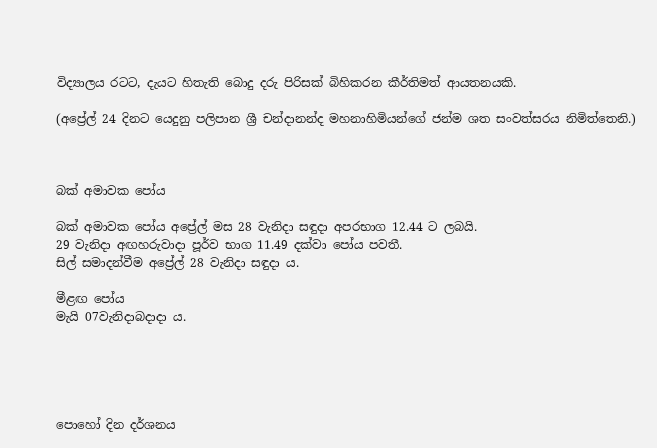විද්‍යාලය රටට, දැයට හිතැති බොදු දරු පිරිසක් බිහිකරන කීර්තිමත් ආයතනයකි.

(අප්‍රේල් 24 දිනට යෙදුනු පලිපාන ශ්‍රී චන්දානන්ද මහනාහිමියන්ගේ ජන්ම ශත සංවත්සරය නිමිත්තෙනි.)



බක් අමාවක පෝය

බක් අමාවක පෝය අප්‍රේල් මස 28 වැනිදා සඳුදා අපරභාග 12.44 ට ලබයි.
29 වැනිදා අඟහරුවාදා පූර්ව භාග 11.49 දක්වා පෝය පවතී.
සිල් සමාදන්වීම අප්‍රේල් 28 වැනිදා සඳුදා ය.

මීළඟ පෝය
මැයි 07වැනිදාබදාදා ය.





පොහෝ දින දර්ශනය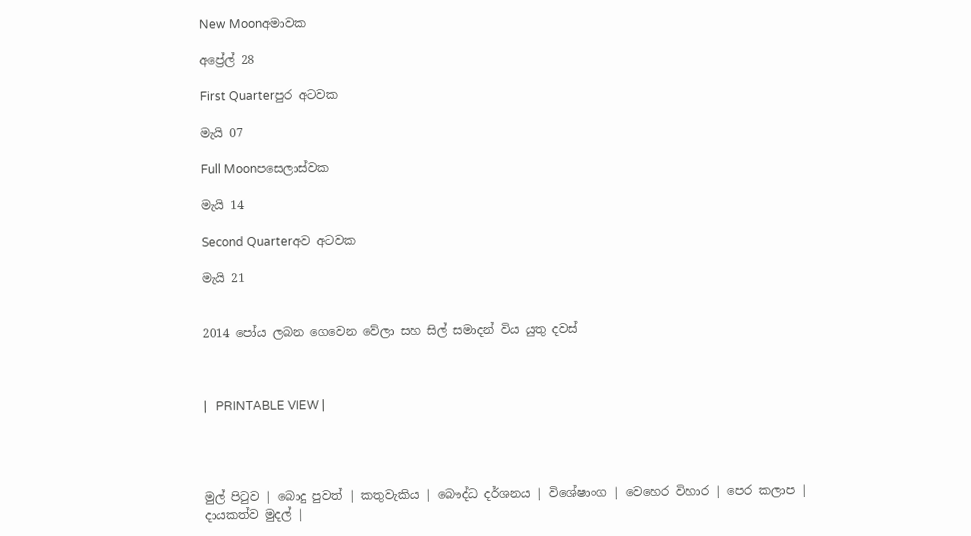New Moonඅමාවක

අප්‍රේල් 28

First Quarterපුර අටවක

මැයි 07

Full Moonපසෙලාස්වක

මැයි 14

Second Quarterඅව අටවක

මැයි 21


2014 පෝය ලබන ගෙවෙන වේලා සහ සිල් සමාදන් විය යුතු දවස්



|   PRINTABLE VIEW |




මුල් පිටුව | බොදු පුවත් | කතුවැකිය | බෞද්ධ දර්ශනය | විශේෂාංග | වෙහෙර විහාර | පෙර කලාප | දායකත්ව මුදල් |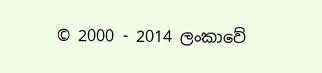© 2000 - 2014 ලංකාවේ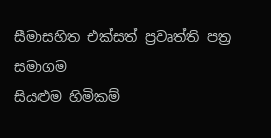සීමාසහිත එක්සත් ප්‍රවෘත්ති පත්‍ර සමාගම
සියළුම හිමිකම්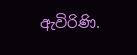ඇවිරිණි.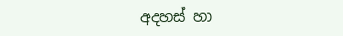අදහස් හා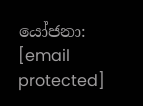යෝජනා: [email protected]